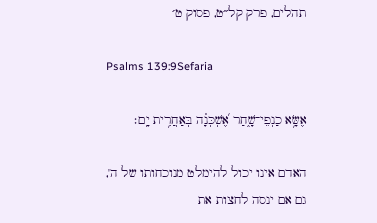תהלים, פרק קל״ט, פסוק ט׳

Psalms 139:9Sefaria

אֶשָּׂ֥א כַנְפֵי־שָׁ֑חַר אֶ֝שְׁכְּנָ֗ה בְּאַחֲרִ֥ית יָֽם׃

האדם אינו יכול להימלט מנוכחותו של ה', גם אם ינסה לחצות את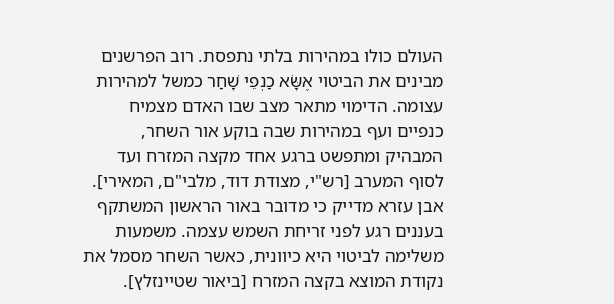העולם כולו במהירות בלתי נתפסת. רוב הפרשנים מבינים את הביטוי אֶשָּׂא כַנְפֵי שָׁחַר כמשל למהירות עצומה. הדימוי מתאר מצב שבו האדם מצמיח כנפיים ועף במהירות שבה בוקע אור השחר, המבהיק ומתפשט ברגע אחד מקצה המזרח ועד לסוף המערב [רש"י, מצודת דוד, מלבי"ם, המאירי]. אבן עזרא מדייק כי מדובר באור הראשון המשתקף בעננים רגע לפני זריחת השמש עצמה. משמעות משלימה לביטוי היא כיוונית, כאשר השחר מסמל את נקודת המוצא בקצה המזרח [ביאור שטיינזלץ].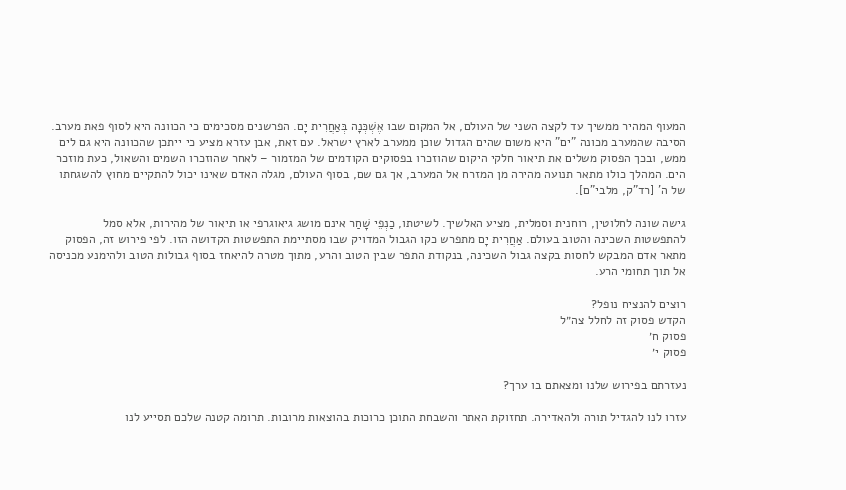המעוף המהיר ממשיך עד לקצה השני של העולם, אל המקום שבו אֶשְׁכְּנָה בְּאַחֲרִית יָם. הפרשנים מסכימים כי הכוונה היא לסוף פאת מערב. הסיבה שהמערב מכונה "ים" היא משום שהים הגדול שוכן ממערב לארץ ישראל. עם זאת, אבן עזרא מציע כי ייתכן שהכוונה היא גם לים ממש, ובכך הפסוק משלים את תיאור חלקי היקום שהוזכרו בפסוקים הקודמים של המזמור – לאחר שהוזכרו השמים והשאול, כעת מוזכר הים. המהלך כולו מתאר תנועה מהירה מן המזרח אל המערב, אך גם שם, בסוף העולם, מגלה האדם שאינו יכול להתקיים מחוץ להשגחתו של ה' [רד"ק, מלבי"ם].

גישה שונה לחלוטין, רוחנית וסמלית, מציע האלשיך. לשיטתו, כַנְפֵי שָׁחַר אינם מושג גיאוגרפי או תיאור של מהירות, אלא סמל להתפשטות השכינה והטוב בעולם. אַחֲרִית יָם מתפרש כקו הגבול המדויק שבו מסתיימת התפשטות הקדושה הזו. לפי פירוש זה, הפסוק מתאר אדם המבקש לחסות בקצה גבול השכינה, בנקודת התפר שבין הטוב והרע, מתוך מטרה להיאחז בסוף גבולות הטוב ולהימנע מכניסה אל תוך תחומי הרע.

רוצים להנציח נופל?
הקדש פסוק זה לחלל צה״ל
פסוק ח׳
פסוק י׳

נעזרתם בפירוש שלנו ומצאתם בו ערך?

עזרו לנו להגדיל תורה ולהאדירה. תחזוקת האתר והשבחת התוכן כרוכות בהוצאות מרובות. תרומה קטנה שלכם תסייע לנו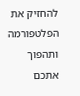להחזיק את הפלטפורמה ותהפוך אתכם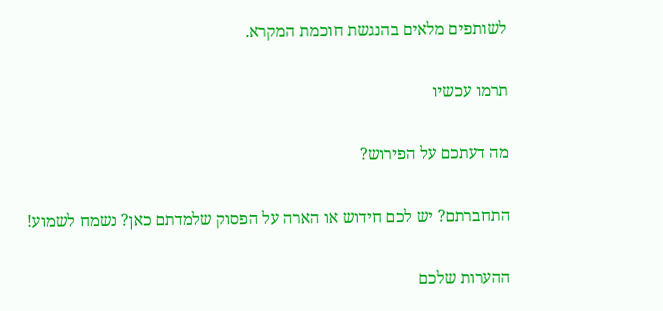לשותפים מלאים בהנגשת חוכמת המקרא.

תרמו עכשיו

מה דעתכם על הפירוש?

התחברתם? יש לכם חידוש או הארה על הפסוק שלמדתם כאן? נשמח לשמוע!

ההערות שלכם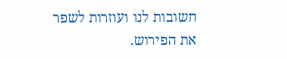חשובות לנו ועוזרות לשפר את הפירוש.